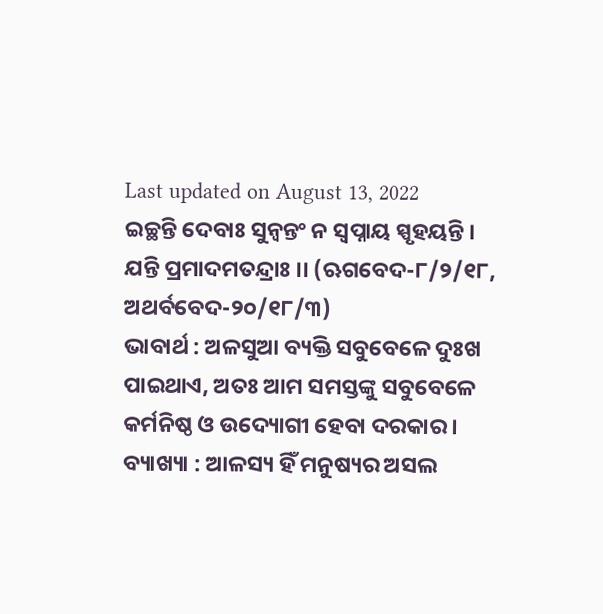Last updated on August 13, 2022
ଇଚ୍ଛନ୍ତି ଦେବାଃ ସୁନ୍ୱନ୍ତଂ ନ ସ୍ୱପ୍ନାୟ ସ୍ପୃହୟନ୍ତି ।
ଯନ୍ତି ପ୍ରମାଦମତନ୍ଦ୍ରାଃ ।। (ଋଗବେଦ-୮/୨/୧୮, ଅଥର୍ବବେଦ-୨୦/୧୮/୩)
ଭାବାର୍ଥ : ଅଳସୁଆ ବ୍ୟକ୍ତି ସବୁବେଳେ ଦୁଃଖ ପାଇଥାଏ, ଅତଃ ଆମ ସମସ୍ତଙ୍କୁ ସବୁବେଳେ କର୍ମନିଷ୍ଠ ଓ ଉଦ୍ୟୋଗୀ ହେବା ଦରକାର ।
ବ୍ୟାଖ୍ୟା : ଆଳସ୍ୟ ହିଁ ମନୁଷ୍ୟର ଅସଲ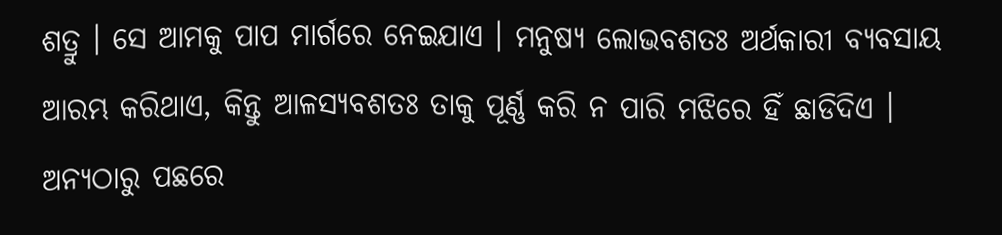ଶତ୍ରୁ । ସେ ଆମକୁ ପାପ ମାର୍ଗରେ ନେଇଯାଏ । ମନୁଷ୍ୟ ଲୋଭବଶତଃ ଅର୍ଥକାରୀ ବ୍ୟବସାୟ ଆରମ୍ଭ କରିଥାଏ, କିନ୍ତୁ ଆଳସ୍ୟବଶତଃ ତାକୁ ପୂର୍ଣ୍ଣ କରି ନ ପାରି ମଝିରେ ହିଁ ଛାଡିଦିଏ । ଅନ୍ୟଠାରୁ ପଛରେ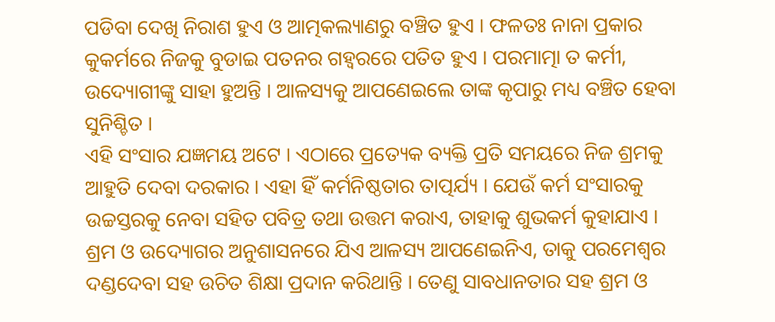ପଡିବା ଦେଖି ନିରାଶ ହୁଏ ଓ ଆତ୍ମକଲ୍ୟାଣରୁ ବଞ୍ଚିତ ହୁଏ । ଫଳତଃ ନାନା ପ୍ରକାର କୁକର୍ମରେ ନିଜକୁ ବୁଡାଇ ପତନର ଗହ୍ୱରରେ ପତିତ ହୁଏ । ପରମାତ୍ମା ତ କର୍ମୀ, ଉଦ୍ୟୋଗୀଙ୍କୁ ସାହା ହୁଅନ୍ତି । ଆଳସ୍ୟକୁ ଆପଣେଇଲେ ତାଙ୍କ କୃପାରୁ ମଧ୍ୟ ବଞ୍ଚିତ ହେବା ସୁନିଶ୍ଚିତ ।
ଏହି ସଂସାର ଯଜ୍ଞମୟ ଅଟେ । ଏଠାରେ ପ୍ରତ୍ୟେକ ବ୍ୟକ୍ତି ପ୍ରତି ସମୟରେ ନିଜ ଶ୍ରମକୁ ଆହୁତି ଦେବା ଦରକାର । ଏହା ହିଁ କର୍ମନିଷ୍ଠତାର ତାତ୍ପର୍ଯ୍ୟ । ଯେଉଁ କର୍ମ ସଂସାରକୁ ଉଚ୍ଚସ୍ତରକୁ ନେବା ସହିତ ପବିତ୍ର ତଥା ଉତ୍ତମ କରାଏ, ତାହାକୁ ଶୁଭକର୍ମ କୁହାଯାଏ । ଶ୍ରମ ଓ ଉଦ୍ୟୋଗର ଅନୁଶାସନରେ ଯିଏ ଆଳସ୍ୟ ଆପଣେଇନିଏ, ତାକୁ ପରମେଶ୍ୱର ଦଣ୍ଡଦେବା ସହ ଉଚିତ ଶିକ୍ଷା ପ୍ରଦାନ କରିଥାନ୍ତି । ତେଣୁ ସାବଧାନତାର ସହ ଶ୍ରମ ଓ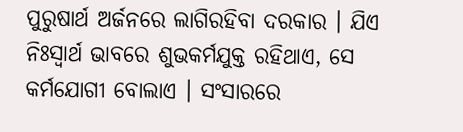ପୁରୁଷାର୍ଥ ଅର୍ଜନରେ ଲାଗିରହିବା ଦରକାର । ଯିଏ ନିଃସ୍ୱାର୍ଥ ଭାବରେ ଶୁଭକର୍ମଯୁକ୍ତ ରହିଥାଏ, ସେ କର୍ମଯୋଗୀ ବୋଲାଏ । ସଂସାରରେ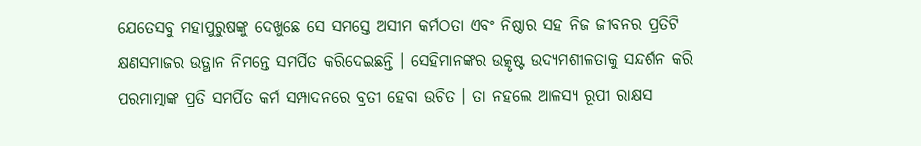ଯେତେସବୁ ମହାପୁରୁଷଙ୍କୁ ଦେଖୁଛେ ସେ ସମସ୍ତେ ଅସୀମ କର୍ମଠତା ଏବଂ ନିଷ୍ଠାର ସହ ନିଜ ଜୀବନର ପ୍ରତିଟି କ୍ଷଣସମାଜର ଉତ୍ଥାନ ନିମନ୍ତେ ସମର୍ପିତ କରିଦେଇଛନ୍ତି । ସେହିମାନଙ୍କର ଉତ୍କୃଷ୍ଟ ଉଦ୍ୟମଶୀଳତାକୁ ସନ୍ଦର୍ଶନ କରି ପରମାତ୍ମାଙ୍କ ପ୍ରତି ସମର୍ପିତ କର୍ମ ସମ୍ପାଦନରେ ବ୍ରତୀ ହେବା ଉଚିତ । ତା ନହଲେ ଆଳସ୍ୟ ରୂପୀ ରାକ୍ଷସ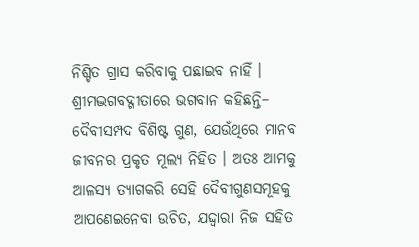ନିଶ୍ଚିତ ଗ୍ରାସ କରିବାକୁ ପଛାଇବ ନାହିଁ ।
ଶ୍ରୀମଦ୍ଭଗବଦ୍ଗୀତାରେ ଭଗବାନ କହିଛନ୍ତି– ଦୈବୀସମ୍ପଦ ବିଶିଷ୍ଟ ଗୁଣ, ଯେଉଁଥିରେ ମାନବ ଜୀବନର ପ୍ରକୃତ ମୂଲ୍ୟ ନିହିତ । ଅତଃ ଆମକୁ ଆଳସ୍ୟ ତ୍ୟାଗକରି ସେହି ଦୈବୀଗୁଣସମୂହକୁ ଆପଣେଇନେବା ଉଚିତ, ଯଦ୍ଦ୍ୱାରା ନିଜ ସହିତ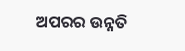ଅପରର ଉନ୍ନତି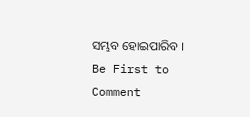ସମ୍ଭବ ହୋଇପାରିବ ।
Be First to Comment